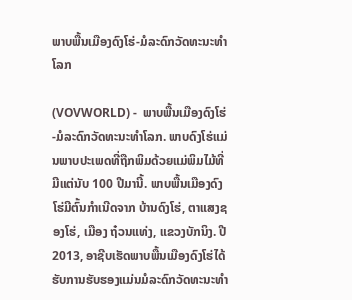ພາບພື້ນເມືອງດົງໂຮ່-ມໍລະດົກວັດທະນະທຳໂລກ

(VOVWORLD) -  ພາບພື້ນເມືອງດົງໂຮ່-ມໍລະດົກວັດທະນະທຳໂລກ. ພາບດົງໂຮ່ແມ່ນພາບປະເພດທີ່ຖືກພິມດ້ວຍແມ່ພິມໄມ້ທີ່ມີແຕ່ນັບ 100 ປີມານີ້. ພາບພື້ນເມືອງດົງໂຮ່ມີຕົ້ນກຳເນີດຈາກ ບ້ານດົງໂຮ່, ຕາແສງຊອງໂຮ່, ເມືອງ ຖ໋ວນແທ່ງ, ແຂວງບັກນິງ. ປີ 2013, ອາຊີບເຮັດພາບພື້ນເມືອງດົງໂຮ່ໄດ້ຮັບການຮັບຮອງແມ່ນມໍລະດົກວັດທະນະທຳ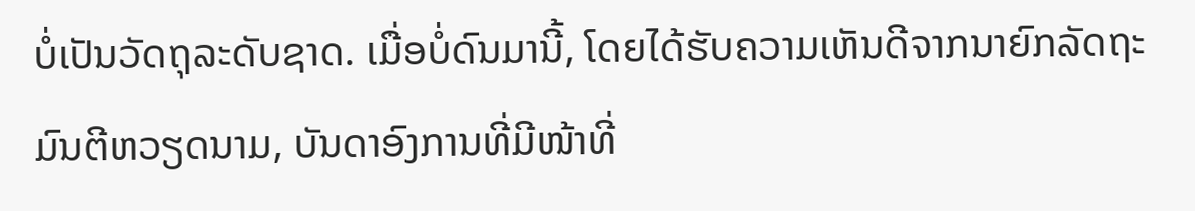ບໍ່ເປັນວັດຖຸລະດັບຊາດ. ເມື່ອບໍ່ດົນມານີ້, ໂດຍໄດ້ຮັບຄວາມເຫັນດີຈາກນາຍົກລັດຖະມົນຕີຫວຽດນາມ, ບັນດາອົງການທີ່ມີໜ້າທີ່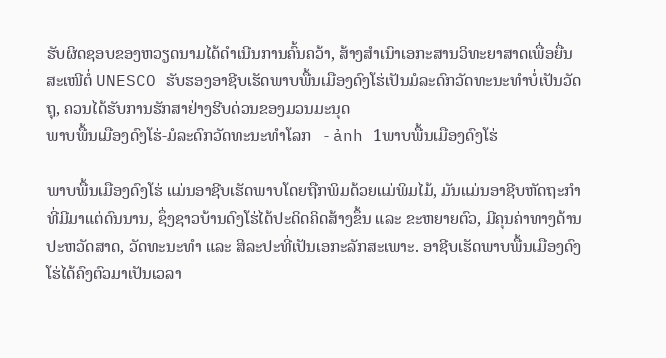ຮັບຜິດຊອບຂອງຫວຽດນາມໄດ້ດຳເນີນການຄົ້ນຄວ້າ, ສ້າງສຳເນົາເອກະສານວິທະຍາສາດເພື່ອຍື່ນສະເໜີຕໍ່ UNESCO ຮັບຮອງອາຊີບເຮັດພາບພື້ນເມືອງດົງໂຮ່ເປັນມໍລະດົກວັດທະນະທຳບໍ່ເປັນວັດຖຸ, ຄວນໄດ້ຮັບການຮັກສາຢ່າງຮີບດ່ວນຂອງມວນມະນຸດ
ພາບພື້ນເມືອງດົງໂຮ່-ມໍລະດົກວັດທະນະທຳໂລກ   - ảnh 1ພາບພື້ນເມືອງດົງໂຮ່

ພາບພື້ນເມືອງດົງໂຮ່ ແມ່ນອາຊີບເຮັດພາບໂດຍຖືກພິມດ້ວຍແມ່ພິມໄມ້, ມັນແມ່ນອາຊີບຫັດຖະກຳທີ່ມີມາແຕ່ດົນນານ, ຊຶ່ງຊາວບ້ານດົງໂຮ່ໄດ້ປະດິດຄິດສ້າງຂຶ້ນ ແລະ ຂະຫຍາຍຕົວ, ມີຄຸນຄ່າທາງດ້ານປະຫວັດສາດ, ວັດທະນະທຳ ແລະ ສິລະປະທີ່ເປັນເອກະລັກສະເພາະ. ອາຊີບເຮັດພາບພື້ນເມືອງດົງໂຮ່ໄດ້ຄົງຕົວມາເປັນເວລາ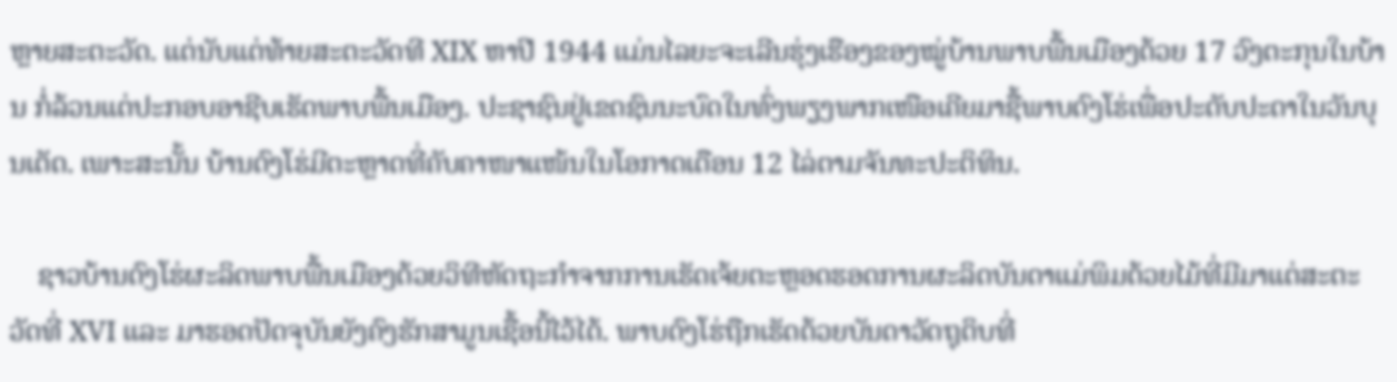ຫຼາຍສະຕະວັດ. ແຕ່ນັບແຕ່ທ້າຍສະຕະວັດທີ XIX ຫາປີ 1944 ແມ່ນໄລຍະຈະເລີນຮຸ່ງເຮືອງຂອງໝູ່ບ້ານພາບພື້ນເມືອງດ້ວຍ 17 ວົງຕະກຸນໃນບ້ານ ກໍ່ລ້ວນແຕ່ປະກອບອາຊີບເຮັດພາບພື້ນເມືອງ. ປະຊາຊົນຢູ່ເຂດຊົນນະບົດໃນທົ່ງພຽງພາກເໜືອເຄີຍມາຊື້ພາບດົງໂຮ່ເພື່ອປະດັບປະດາໃນວັນບຸນເຕັດ. ເພາະສະນັ້ນ ບ້ານດົງໂຮ່ມີຕະຫຼາດທີ່ຄັບຄາໜາແໜ້ນໃນໂອກາດເດືອນ 12 ໄລ່ຕາມຈັນທະປະຕິທິນ.

    ຊາວບ້ານດົງໂຮ່ຜະລິດພາບພື້ນເມືອງດ້ວຍວິທີຫັດຖະກຳຈາກການເຮັດເຈ້ຍຕະຫຼອດຮອດການຜະລິດບັນດາແມ່ພິມດ້ວຍໄມ້ທີ່ມີມາແຕ່ສະຕະວັດທີ່ XVI ແລະ ມາຮອດປັດຈຸບັນຍັງຄົງຮັກສາມູນເຊື້ອນີ້ໄວ້ໄດ້. ພາບດົງໂຮ່ຖືກເຮັດດ້ວຍບັນດາວັດຖຸດິບທີ່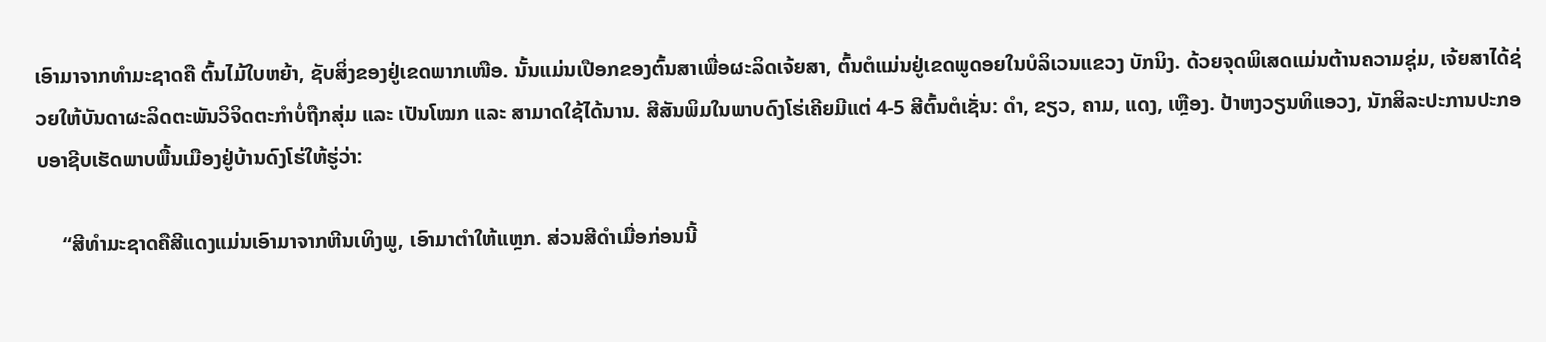ເອົາມາຈາກທຳມະຊາດຄື ຕົ້ນໄມ້ໃບຫຍ້າ, ຊັບສິ່ງຂອງຢູ່ເຂດພາກເໜືອ. ນັ້ນແມ່ນເປືອກຂອງຕົ້ນສາເພື່ອຜະລິດເຈ້ຍສາ, ຕົ້ນຕໍແມ່ນຢູ່ເຂດພູດອຍໃນບໍລິເວນແຂວງ ບັກນິງ. ດ້ວຍຈຸດພິເສດແມ່ນຕ້ານຄວາມຊຸ່ມ, ເຈ້ຍສາໄດ້ຊ່ວຍໃຫ້ບັນດາຜະລິດຕະພັນວິຈິດຕະກຳບໍ່ຖືກສຸ່ມ ແລະ ເປັນໂໝກ ແລະ ສາມາດໃຊ້ໄດ້ນານ. ສີສັນພິມໃນພາບດົງໂຮ່ເຄີຍມີແຕ່ 4-5 ສີຕົ້ນຕໍເຊັ່ນ: ດຳ, ຂຽວ, ຄາມ, ແດງ, ເຫຼືອງ. ປ້າຫງວຽນທິແອວງ, ນັກສິລະປະການປະກອບອາຊີບເຮັດພາບພື້ນເມືອງຢູ່ບ້ານດົງໂຮ່ໃຫ້ຮູ່ວ່າ:

     “ສີທຳມະຊາດຄືສີແດງແມ່ນເອົາມາຈາກຫີນເທິງພູ, ເອົາມາຕຳໃຫ້ແຫຼກ. ສ່ວນສີດຳເມື່ອກ່ອນນີ້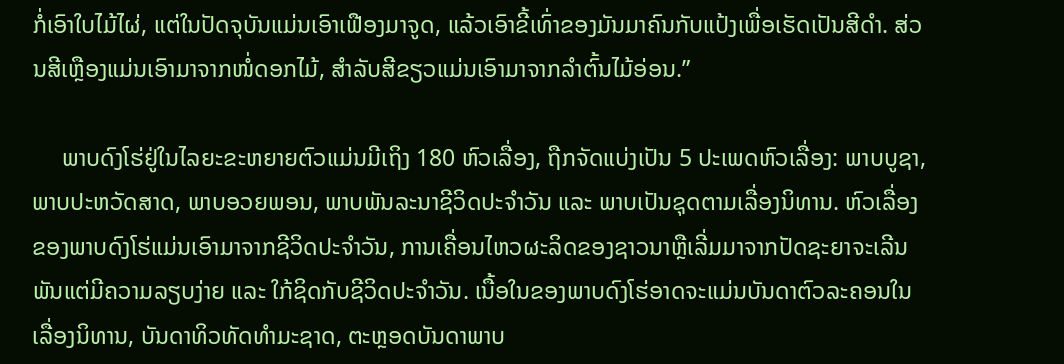ກໍ່ເອົາໃບໄມ້ໄຜ່, ແຕ່ໃນປັດຈຸບັນແມ່ນເອົາເຟືອງມາຈູດ, ແລ້ວເອົາຂີ້ເທົ່າຂອງມັນມາຄົນກັບແປ້ງເພື່ອເຮັດເປັນສີດຳ. ສ່ວນສີເຫຼືອງແມ່ນເອົາມາຈາກໜໍ່ດອກໄມ້, ສຳລັບສີຂຽວແມ່ນເອົາມາຈາກລຳຕົ້ນໄມ້ອ່ອນ.”

     ພາບດົງໂຮ່ຢູ່ໃນໄລຍະຂະຫຍາຍຕົວແມ່ນມີເຖິງ 180 ຫົວເລື່ອງ, ຖືກຈັດແບ່ງເປັນ 5 ປະເພດຫົວເລື່ອງ: ພາບບູຊາ, ພາບປະຫວັດສາດ, ພາບອວຍພອນ, ພາບພັນລະນາຊີວິດປະຈຳວັນ ແລະ ພາບເປັນຊຸດຕາມເລື່ອງນິທານ. ຫົວເລື່ອງຂອງພາບດົງໂຮ່ແມ່ນເອົາມາຈາກຊີວິດປະຈຳວັນ, ການເຄື່ອນໄຫວຜະລິດຂອງຊາວນາຫຼືເລີ່ມມາຈາກປັດຊະຍາຈະເລີນພັນແຕ່ມີຄວາມລຽບງ່າຍ ແລະ ໃກ້ຊິດກັບຊີວິດປະຈຳວັນ. ເນື້ອໃນຂອງພາບດົງໂຮ່ອາດຈະແມ່ນບັນດາຕົວລະຄອນໃນເລື່ອງນິທານ, ບັນດາທິວທັດທຳມະຊາດ, ຕະຫຼອດບັນດາພາບ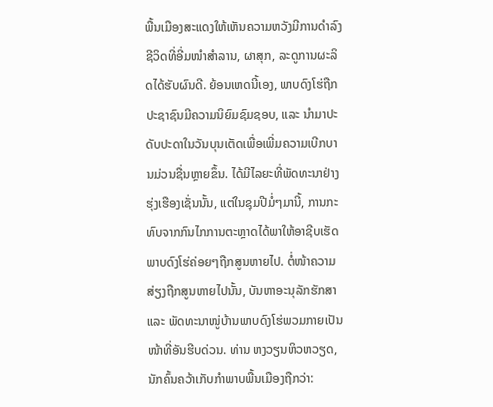ພື້ນເມືອງສະແດງໃຫ້ເຫັນຄວາມຫວັງມີການດຳລົງຊີວິດທີ່ອີ່ມໜຳສຳລານ, ຜາສຸກ, ລະດູການຜະລິດໄດ້ຮັບຜົນດີ. ຍ້ອນເຫດນີ້ເອງ, ພາບດົງໂຮ່ຖືກປະຊາຊົນມີຄວາມນິຍົມຊົມຊອບ, ແລະ ນຳມາປະດັບປະດາໃນວັນບຸນເຕັດເພື່ອເພີ່ມຄວາມເບີກບານມ່ວນຊື່ນຫຼາຍຂຶ້ນ. ໄດ້ມີໄລຍະທີ່ພັດທະນາຢ່າງຮຸ່ງເຮືອງເຊັ່ນນັ້ນ, ແຕ່ໃນຊຸມປີມໍ່ໆມານີ້, ການກະທົບຈາກກົນໄກການຕະຫຼາດໄດ້ພາໃຫ້ອາຊີບເຮັດພາບດົງໂຮ່ຄ່ອຍໆຖືກສູນຫາຍໄປ. ຕໍ່ໜ້າຄວາມສ່ຽງຖືກສູນຫາຍໄປນັ້ນ, ບັນຫາອະນຸລັກຮັກສາ ແລະ ພັດທະນາໜູ່ບ້ານພາບດົງໂຮ່ພວມກາຍເປັນໜ້າທີ່ອັນຮີບດ່ວນ. ທ່ານ ຫງວຽນຫິວຫວຽດ, ນັກຄົ້ນຄວ້າເກັບກຳພາບພື້ນເມືອງຖືກວ່າ: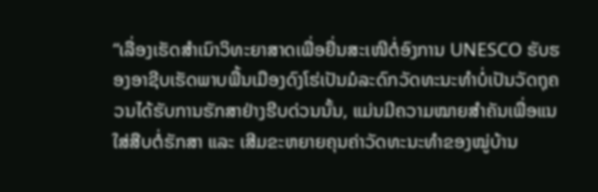“ເລື່ອງເຮັດສຳເນົາວິທະຍາສາດເພື່ອຍື່ນສະເໜີຕໍ່ອົງການ UNESCO ຮັບຮອງອາຊີບເຮັດພາບພື້ນເມືອງດົງໂຮ່ເປັນມໍລະດົກວັດທະນະທຳບໍ່ເປັນວັດຖຸຄວນໄດ້ຮັບການຮັກສາຢ່າງຮີບດ່ວນນັ້ນ, ແມ່ນມີຄວາມໝາຍສຳຄັນເພື່ອແນໃສ່ສືບຕໍ່ຮັກສາ ແລະ ເສີມຂະຫຍາຍຄຸນຄ່າວັດທະນະທຳຂອງໝູ່ບ້ານ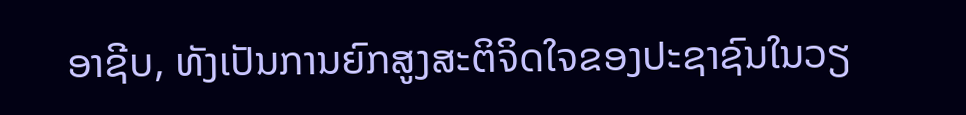ອາຊີບ, ທັງເປັນການຍົກສູງສະຕິຈິດໃຈຂອງປະຊາຊົນໃນວຽ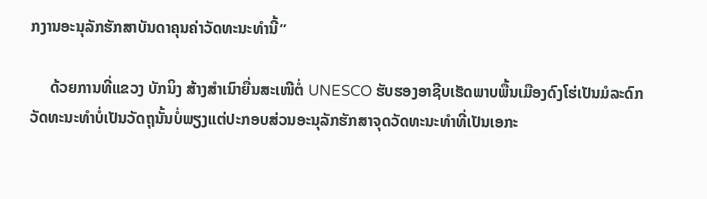ກງານອະນຸລັກຮັກສາບັນດາຄຸນຄ່າວັດທະນະທຳນີ້”

     ດ້ວຍການທີ່ແຂວງ ບັກນິງ ສ້າງສຳເນົາຍື່ນສະເໜີຕໍ່ UNESCO ຮັບຮອງອາຊີບເຮັດພາບພື້ນເມືອງດົງໂຮ່ເປັນມໍລະດົກວັດທະນະທຳບໍ່ເປັນວັດຖຸນັ້ນບໍ່ພຽງແຕ່ປະກອບສ່ວນອະນຸລັກຮັກສາຈຸດວັດທະນະທຳທີ່ເປັນເອກະ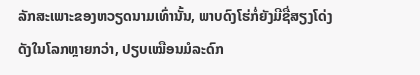ລັກສະເພາະຂອງຫວຽດນາມເທົ່ານັ້ນ, ພາບດົງໂຮ່ກໍ່ຍັງມີຊື່ສຽງໂດ່ງດັງໃນໂລກຫຼາຍກວ່າ, ປຽບເໝືອນມໍລະດົກ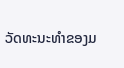ວັດທະນະທຳຂອງມ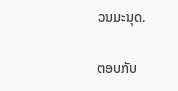ວນມະນຸດ.

ຕອບກັບ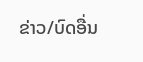ຂ່າວ/ບົດອື່ນ